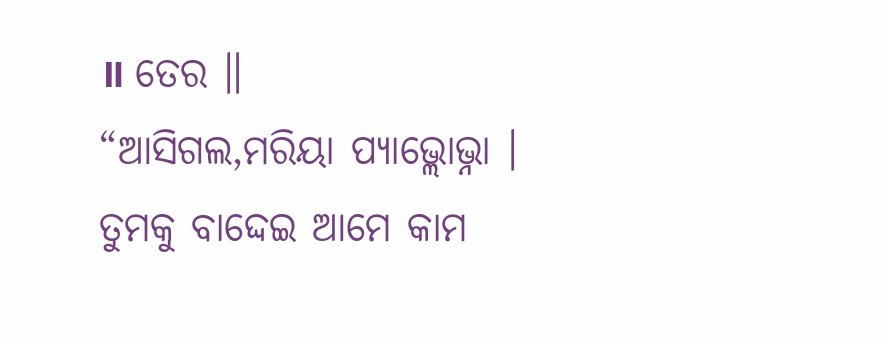॥ ତେର ॥
“ଆସିଗଲ,ମରିୟା ପ୍ୟାଭ୍ଲୋଭ୍ନା । ତୁମକୁ ବାଦ୍ଦେଇ ଆମେ କାମ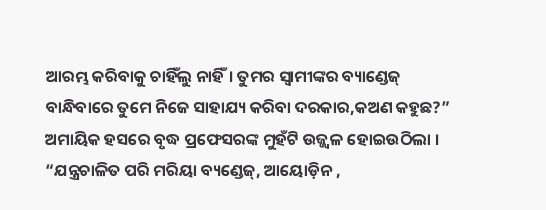ଆରମ୍ଭ କରିବାକୁ ଚାହିଁଲୁ ନାହିଁ। ତୁମର ସ୍ବାମୀଙ୍କର ବ୍ୟାଣ୍ଡେଜ୍ ବାନ୍ଧିବାରେ ତୁମେ ନିଜେ ସାହାଯ୍ୟ କରିବା ଦରକାର,କଅଣ କହୁଛ?” ଅମାୟିକ ହସରେ ବୃଦ୍ଧ ପ୍ରଫେସରଙ୍କ ମୁହଁଟି ଉଜ୍ଜ୍ବଳ ହୋଇଉଠିଲା ।
“ଯନ୍ତ୍ରଚାଳିତ ପରି ମରିୟା ବ୍ୟଣ୍ଡେଜ୍, ଆୟୋଡ଼ିନ ,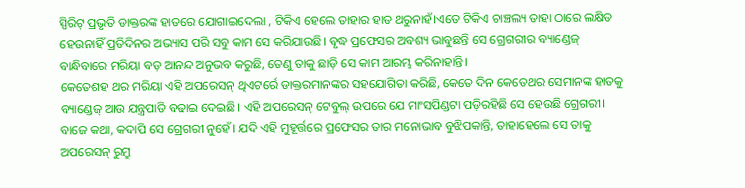ସ୍ପିରିଟ୍ ପ୍ରଭୃତି ଡାକ୍ତରଙ୍କ ହାତରେ ଯୋଗାଇଦେଲା , ଟିକିଏ ହେଲେ ତାହାର ହାତ ଥରୁନାହଁ।ଏତେ ଟିକିଏ ଚାଞ୍ଚଲ୍ୟ ତାହା ଠାରେ ଲକ୍ଷିତ ହେଉନାହିଁ ପ୍ରତିଦିନର ଅଭ୍ୟାସ ପରି ସବୁ କାମ ସେ କରିଯାଉଛି। ବୃଦ୍ଧ ପ୍ରଫେସର ଅବଶ୍ୟ ଭାବୁଛନ୍ତି ସେ ଗ୍ରେଗରୀର ବ୍ୟାଣ୍ଡେଜ୍ ବାନ୍ଧିବାରେ ମରିୟା ବଡ଼ ଆନନ୍ଦ ଅନୁଭବ କରୁଛି, ତେଣୁ ତାକୁ ଛାଡ଼ି ସେ କାମ ଆରମ୍ଭ କରିନାହାନ୍ତି।
କେତେଶହ ଥର ମରିୟା ଏହି ଅପରେସନ୍ ଥିଏଟର୍ରେ ଡାକ୍ତରମାନଙ୍କର ସହଯୋଗିତା କରିଛି, କେତେ ଦିନ କେତେଥର ସେମାନଙ୍କ ହାତକୁ ବ୍ୟାଣ୍ଡେଜ୍ ଆଉ ଯନ୍ତ୍ରପାତି ବଢାଇ ଦେଇଛି। ଏହି ଅପରେସନ୍ ଟେବୁଲ୍ ଉପରେ ଯେ ମାଂସପିଣ୍ଡଟା ପଡ଼ିରହିଛି ସେ ହେଉଛି ଗ୍ରେଗରୀ। ବାଜେ କଥା, କଦାପି ସେ ଗ୍ରେଗରୀ ନୁହେଁ। ଯଦି ଏହି ମୁହୂର୍ତ୍ତରେ ପ୍ରଫେସର ତାର ମନୋଭାବ ବୁଝିପକାନ୍ତି, ତାହାହେଲେ ସେ ତାକୁ ଅପରେସନ୍ ରୁମ୍ରୁ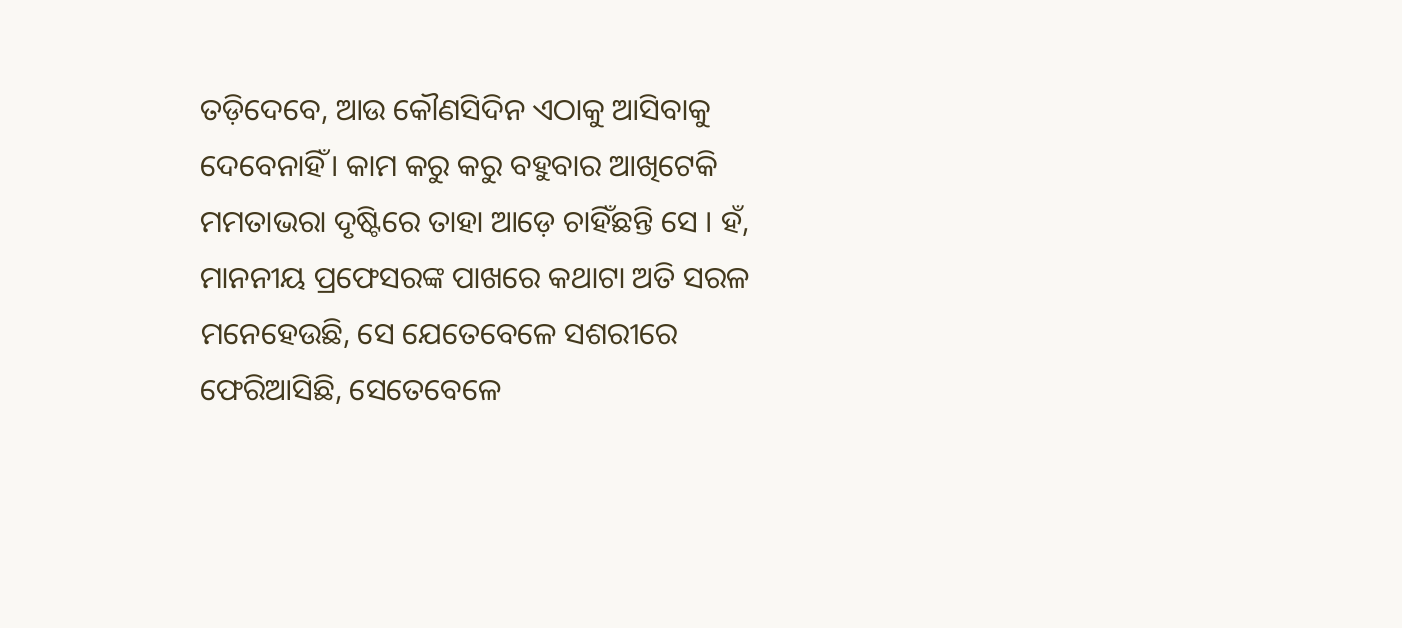ତଡ଼ିଦେବେ, ଆଉ କୌଣସିଦିନ ଏଠାକୁ ଆସିବାକୁ ଦେବେନାହିଁ। କାମ କରୁ କରୁ ବହୁବାର ଆଖିଟେକି ମମତାଭରା ଦୃଷ୍ଟିରେ ତାହା ଆଡ଼େ ଚାହିଁଛନ୍ତି ସେ । ହଁ, ମାନନୀୟ ପ୍ରଫେସରଙ୍କ ପାଖରେ କଥାଟା ଅତି ସରଳ ମନେହେଉଛି, ସେ ଯେତେବେଳେ ସଶରୀରେ ଫେରିଆସିଛି, ସେତେବେଳେ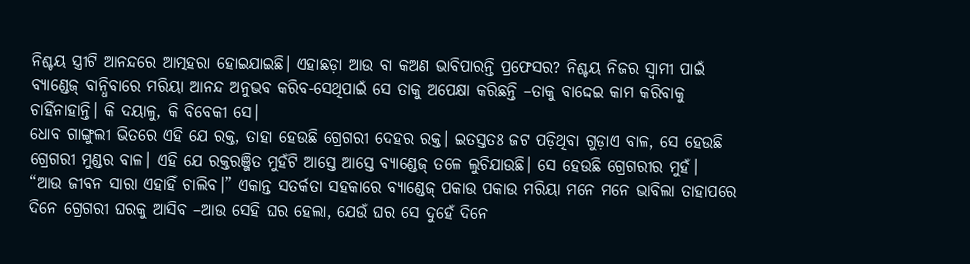ନିଶ୍ଚୟ ସ୍ତ୍ରୀଟି ଆନନ୍ଦରେ ଆତ୍ମହରା ହୋଇଯାଇଛି। ଏହାଛଡ଼ା ଆଉ ବା କଅଣ ଭାବିପାରନ୍ତି ପ୍ରଫେସର? ନିଶ୍ଚୟ ନିଜର ସ୍ବାମୀ ପାଇଁ ବ୍ୟାଣ୍ଡେଜ୍ ବାନ୍ଧିବାରେ ମରିୟା ଆନନ୍ଦ ଅନୁଭବ କରିବ-ସେଥିପାଇଁ ସେ ତାକୁ ଅପେକ୍ଷା କରିଛନ୍ତି –ତାକୁ ବାଦ୍ଦେଇ କାମ କରିବାକୁ ଚାହିଁନାହାନ୍ତି। କି ଦୟାଳୁ, କି ବିବେକୀ ସେ।
ଧୋବ ଗାଙ୍ଗୁଲୀ ଭିତରେ ଏହି ଯେ ରକ୍ତ, ତାହା ହେଉଛି ଗ୍ରେଗରୀ ଦେହର ରକ୍ତ। ଇତସ୍ତତଃ ଜଟ ପଡ଼ିଥିବା ଗୁଡ଼ାଏ ବାଳ, ସେ ହେଉଛି ଗ୍ରେଗରୀ ମୁଣ୍ଡର ବାଳ। ଏହି ଯେ ରକ୍ତରଞ୍ଜିତ ମୁହଁଟି ଆସ୍ତେ ଆସ୍ତେ ବ୍ୟାଣ୍ଡେଜ୍ ତଳେ ଲୁଚିଯାଉଛି। ସେ ହେଉଛି ଗ୍ରେଗରୀର ମୁହଁ।
“ଆଉ ଜୀବନ ସାରା ଏହାହିଁ ଚାଲିବ।” ଏକାନ୍ତ ସତର୍କତା ସହକାରେ ବ୍ୟାଣ୍ଡେଜ୍ ପକାଉ ପକାଉ ମରିୟା ମନେ ମନେ ଭାବିଲା ତାହାପରେ ଦିନେ ଗ୍ରେଗରୀ ଘରକୁ ଆସିବ –ଆଉ ସେହି ଘର ହେଲା, ଯେଉଁ ଘର ସେ ଦୁହେଁ ଦିନେ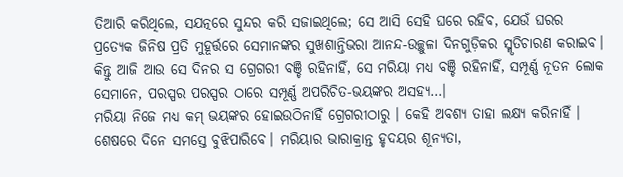ତିଆରି କରିଥିଲେ, ସଯତ୍ନରେ ସୁନ୍ଦର କରି ସଜାଇଥିଲେ; ସେ ଆସି ସେହି ଘରେ ରହିବ, ଯେଉଁ ଘରର ପ୍ରତ୍ୟେକ ଜିନିଷ ପ୍ରତି ମୁହୂର୍ତ୍ତରେ ସେମାନଙ୍କର ସୁଖଶାନ୍ତିଭରା ଆନନ୍ଦ-ଉଚ୍ଛୁଳା ଦିନଗୁଡ଼ିକର ସ୍ମୃତିଚାରଣ କରାଇବ। କିନ୍ତୁ ଆଜି ଆଉ ସେ ଦିନର ସ ଗ୍ରେଗରୀ ବଞ୍ଚି ରହିନାହିଁ, ସେ ମରିୟା ମଧ୍ୟ ବଞ୍ଚି ରହିନାହିଁ, ସମ୍ପୂର୍ଣ୍ଣ ନୂତନ ଲୋକ ସେମାନେ, ପରସ୍ପର ପରସ୍ପର ଠାରେ ସମ୍ପୂର୍ଣ୍ଣ ଅପରିଚିତ-ଭୟଙ୍କର ଅସହ୍ୟ…।
ମରିୟା ନିଜେ ମଧ୍ୟ କମ୍ ଭୟଙ୍କର ହୋଇଉଠିନାହିଁ ଗ୍ରେଗରୀଠାରୁ । କେହି ଅବଶ୍ୟ ତାହା ଲକ୍ଷ୍ୟ କରିନାହିଁ । ଶେଷରେ ଦିନେ ସମସ୍ତେ ବୁଝିପାରିବେ। ମରିୟାର ଭାରାକ୍ରାନ୍ତ ହୃଦୟର ଶୂନ୍ୟତା,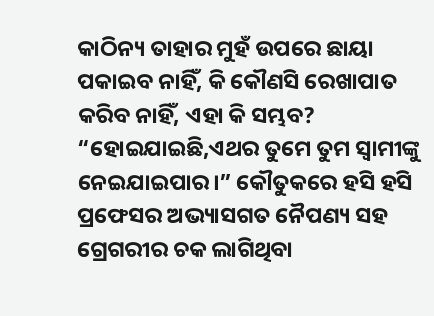କାଠିନ୍ୟ ତାହାର ମୁହଁ ଉପରେ ଛାୟା ପକାଇବ ନାହିଁ, କି କୌଣସି ରେଖାପାତ କରିବ ନାହିଁ, ଏହା କି ସମ୍ଭବ?
“ହୋଇଯାଇଛି,ଏଥର ତୁମେ ତୁମ ସ୍ବାମୀଙ୍କୁ ନେଇଯାଇପାର।” କୌତୁକରେ ହସି ହସି ପ୍ରଫେସର ଅଭ୍ୟାସଗତ ନୈପଣ୍ୟ ସହ ଗ୍ରେଗରୀର ଚକ ଲାଗିଥିବା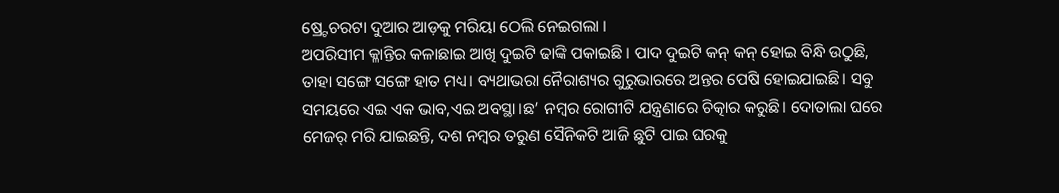ଷ୍ର୍ଟେଚରଟା ଦୁଆର ଆଡ଼କୁ ମରିୟା ଠେଲି ନେଇଗଲା ।
ଅପରିସୀମ କ୍ଳାନ୍ତିର କଳାଛାଇ ଆଖି ଦୁଇଟି ଢାଙ୍କି ପକାଇଛି । ପାଦ ଦୁଇଟି କନ୍ କନ୍ ହୋଇ ବିନ୍ଧି ଉଠୁଛି, ତାହା ସଙ୍ଗେ ସଙ୍ଗେ ହାତ ମଧ୍ୟ। ବ୍ୟଥାଭରା ନୈରାଶ୍ୟର ଗୁରୁଭାରରେ ଅନ୍ତର ପେଷି ହୋଇଯାଇଛି। ସବୁ ସମୟରେ ଏଇ ଏକ ଭାବ,ଏଇ ଅବସ୍ଥା।ଛ’ ନମ୍ବର ରୋଗୀଟି ଯନ୍ତ୍ରଣାରେ ଚିତ୍କାର କରୁଛି। ଦୋତାଲା ଘରେ ମେଜର୍ ମରି ଯାଇଛନ୍ତି, ଦଶ ନମ୍ବର ତରୁଣ ସୈନିକଟି ଆଜି ଛୁଟି ପାଇ ଘରକୁ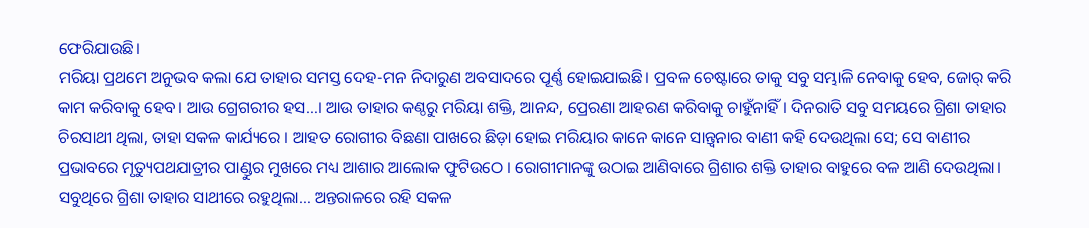ଫେରିଯାଉଛି।
ମରିୟା ପ୍ରଥମେ ଅନୁଭବ କଲା ଯେ ତାହାର ସମସ୍ତ ଦେହ-ମନ ନିଦାରୁଣ ଅବସାଦରେ ପୂର୍ଣ୍ଣ ହୋଇଯାଇଛି। ପ୍ରବଳ ଚେଷ୍ଟାରେ ତାକୁ ସବୁ ସମ୍ଭାଳି ନେବାକୁ ହେବ, ଜୋର୍ କରି କାମ କରିବାକୁ ହେବ। ଆଉ ଗ୍ରେଗରୀର ହସ…। ଆଉ ତାହାର କଣ୍ଠରୁ ମରିୟା ଶକ୍ତି, ଆନନ୍ଦ, ପ୍ରେରଣା ଆହରଣ କରିବାକୁ ଚାହୁଁନାହିଁ। ଦିନରାତି ସବୁ ସମୟରେ ଗ୍ରିଶା ତାହାର ଚିରସାଥୀ ଥିଲା, ତାହା ସକଳ କାର୍ଯ୍ୟରେ । ଆହତ ରୋଗୀର ବିଛଣା ପାଖରେ ଛିଡ଼ା ହୋଇ ମରିୟାର କାନେ କାନେ ସାନ୍ତ୍ବନାର ବାଣୀ କହି ଦେଉଥିଲା ସେ; ସେ ବାଣୀର ପ୍ରଭାବରେ ମୃତ୍ୟୁପଥଯାତ୍ରୀର ପାଣ୍ଡୁର ମୁଖରେ ମଧ୍ୟ ଆଶାର ଆଲୋକ ଫୁଟିଉଠେ । ରୋଗୀମାନଙ୍କୁ ଉଠାଇ ଆଣିବାରେ ଗ୍ରିଶାର ଶକ୍ତି ତାହାର ବାହୁରେ ବଳ ଆଣି ଦେଉଥିଲା। ସବୁଥିରେ ଗ୍ରିଶା ତାହାର ସାଥୀରେ ରହୁଥିଲା… ଅନ୍ତରାଳରେ ରହି ସକଳ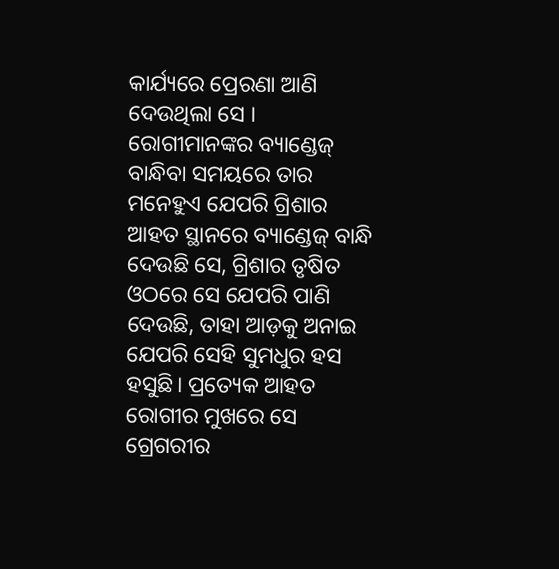କାର୍ଯ୍ୟରେ ପ୍ରେରଣା ଆଣି ଦେଉଥିଲା ସେ । ରୋଗୀମାନଙ୍କର ବ୍ୟାଣ୍ଡେଜ୍ ବାନ୍ଧିବା ସମୟରେ ତାର ମନେହୁଏ ଯେପରି ଗ୍ରିଶାର ଆହତ ସ୍ଥାନରେ ବ୍ୟାଣ୍ଡେଜ୍ ବାନ୍ଧି ଦେଉଛି ସେ, ଗ୍ରିଶାର ତୃଷିତ ଓଠରେ ସେ ଯେପରି ପାଣି ଦେଉଛି, ତାହା ଆଡ଼କୁ ଅନାଇ ଯେପରି ସେହି ସୁମଧୁର ହସ ହସୁଛି। ପ୍ରତ୍ୟେକ ଆହତ ରୋଗୀର ମୁଖରେ ସେ ଗ୍ରେଗରୀର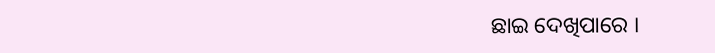ଛାଇ ଦେଖିପାରେ ।